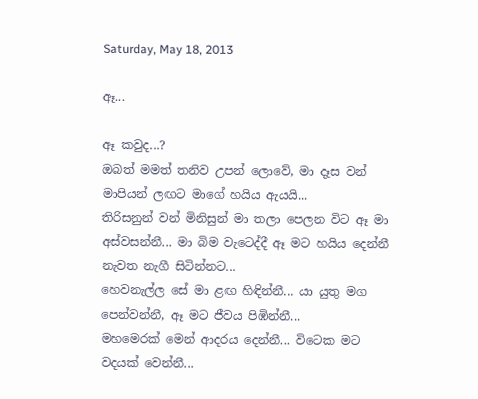Saturday, May 18, 2013

ඈ...

ඈ කවුද...?
ඔබත් මමත් තනිව උපන් ලොවේ, මා දෑස වන් මාපියන් ලඟට මාගේ හයිය ඇයයි...
තිරිසනුන් වන් මිනිසුන් මා තලා පෙලන විට ඈ මා අස්වසන්නී... මා බිම වැටෙද්දී ඈ මට හයිය දෙන්නී නැවත නැගී සිටින්නට...
හෙවනැල්ල සේ මා ළඟ හිඳින්නී... යා යුතු මග පෙන්වන්නී, ඈ මට ජීවය පිඹින්නී...
මහමෙරක් මෙන් ආදරය දෙන්නී... විටෙක මට වදයක් වෙන්නී...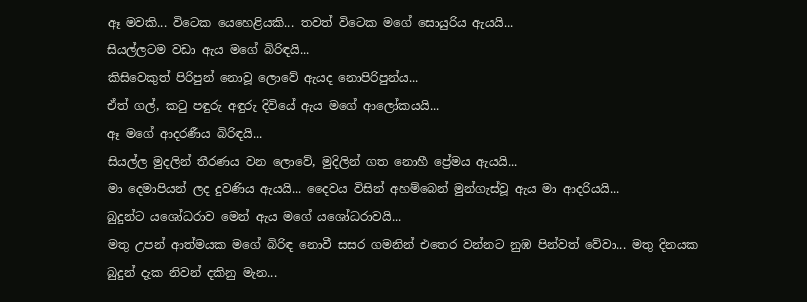ඈ මවකි... විටෙක යෙහෙළියකි... තවත් විටෙක මගේ සොයුරිය ඇයයි...
සියල්ලටම වඩා ඇය මගේ බිරිඳයි...
කිසිවෙකුත් පිරිපුන් නොවූ ලොවේ ඇයද නොපිරිපුන්ය...
ඒත් ගල්, කටු පඳුරු අඳුරු දිවියේ ඇය මගේ ආලෝකයයි...
ඈ මගේ ආදරණීය බිරිඳයි...
සියල්ල මුදලින් තීරණය වන ලොවේ, මුදිලින් ගත නොහී ප්‍රේමය ඇයයි...
මා දෙමාපියන් ලද දුවණිය ඇයයි... දෛවය විසින් අහම්බෙන් මුන්ගැස්වූ ඇය මා ආදරියයි...
බුදුන්ට යශෝධරාව මෙන් ඇය මගේ යශෝධරාවයි...
මතු උපන් ආත්මයක මගේ බිරිඳ නොවී සසර ගමනින් එතෙර වන්නට නුඹ පින්වත් වේවා... මතු දිනයක බුදුන් දැක නිවන් දකිනු මැන...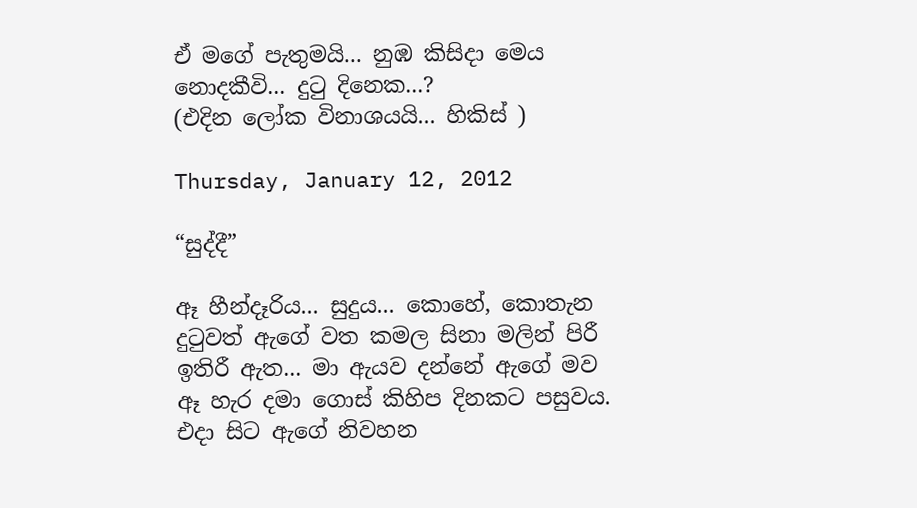ඒ මගේ පැතුමයි... නුඹ කිසිදා මෙය නොදකීවි... දුටු දිනෙක...?
(එදින ලෝක විනාශයයි... හිකිස් )

Thursday, January 12, 2012

“සුද්දී”

ඈ හීන්දෑරිය... සුදුය... කොහේ, කොතැන දුටුවත් ඇගේ වත කමල සිනා මලින් පිරී ඉතිරී ඇත... මා ඇයව දන්නේ ඇගේ මව ඈ හැර දමා ගොස් කිහිප දිනකට පසුවය. එදා සිට ඇගේ නිවහන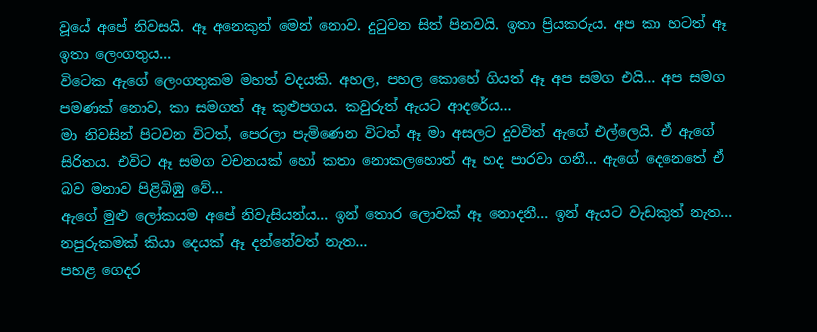වූයේ අපේ නිවසයි. ඈ අනෙකුන් මෙන් නොව. දුටුවන සිත් පිනවයි. ඉතා ප්‍රියකරුය. අප කා හටත් ඈ ඉතා ලෙංගතුය...
විටෙක ඇගේ ලෙංගතුකම මහත් වදයකි. අහල, පහල කොහේ ගියත් ඈ අප සමග එයි... අප සමග පමණක් නොව, කා සමගත් ඈ කුළුපගය. කවුරුත් ඇයට ආදරේය...
මා නිවසින් පිටවන විටත්, පෙරලා පැමිණෙන විටත් ඈ මා අසලට දුවවිත් ඇගේ එල්ලෙයි. ඒ ඇගේ සිරිතය. එවිට ඈ සමග වචනයක් හෝ කතා නොකලහොත් ඈ හද පාරවා ගනී... ඇගේ දෙනෙතේ ඒ බව මනාව පිළිබිඹු වේ...
ඇගේ මුළු ලෝකයම අපේ නිවැසියන්ය... ඉන් තොර ලොවක් ඈ නොදනී... ඉන් ඇයට වැඩකුත් නැත... නපුරුකමක් කියා දෙයක් ඈ දන්නේවත් නැත...
පහළ ගෙදර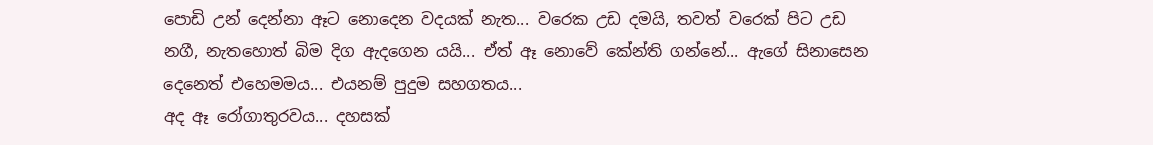පොඩි උන් දෙන්නා ඈට නොදෙන වදයක් නැත... වරෙක උඩ දමයි, තවත් වරෙක් පිට උඩ නගී, නැතහොත් බිම දිග ඇදගෙන යයි... ඒත් ඈ නොවේ කේන්ති ගන්නේ... ඇගේ සිනාසෙන දෙනෙත් එහෙමමය... එයනම් පුදුම සහගතය...
අද ඈ රෝගාතුරවය... දහසක්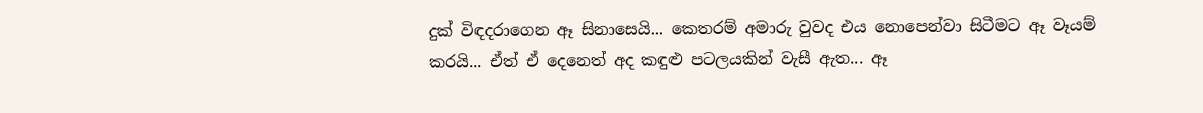දුක් විඳදරාගෙන ඈ සිනාසෙයි... කෙතරම් අමාරු වුවද එය නොපෙන්වා සිටීමට ඈ වෑයම් කරයි... ඒත් ඒ දෙනෙත් අද කඳුළු පටලයකින් වැසී ඇත... ඈ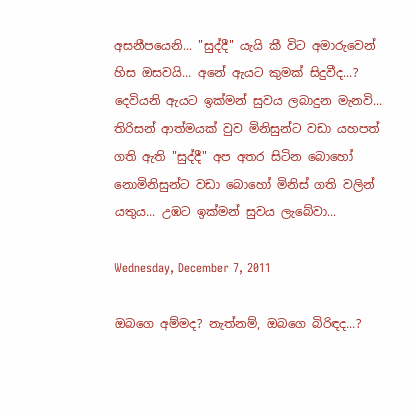අසනීපයෙනි... "සුද්දී" යැයි කී විට අමාරුවෙන් හිස ඔසවයි... අනේ ඇයට කුමක් සිදුවීද...? දෙවියනි ඇයට ඉක්මන් සුවය ලබාදුන මැනවි...
තිරිසන් ආත්මයක් වුව මිනිසුන්ට වඩා යහපත් ගති ඇති "සුද්දී" අප අතර සිටින බොහෝ නොමිනිසුන්ට වඩා බොහෝ මිනිස් ගති වලින් යතුය... උඹට ඉක්මන් සුවය ලැබේවා...

Wednesday, December 7, 2011

ඔබගෙ අම්මද? නැත්නම්, ඔබගෙ බිරිඳද...?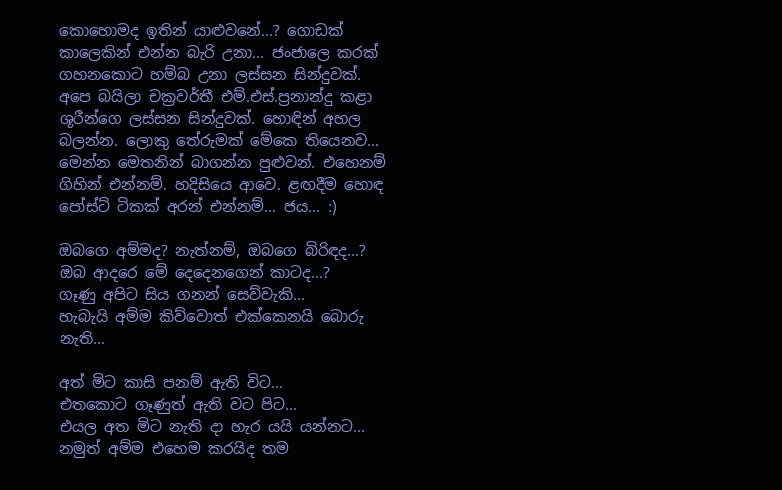කොහොමද ඉතින් යාළුවනේ...? ගොඩක් කාලෙකින් එන්න බැරි උනා... ජංජාලෙ කරක් ගහනකොට හම්බ උනා ලස්සන සින්දුවක්. අපෙ බයිලා චක්‍රවර්තී එම්.එස්.ප්‍රනාන්දු කළා ශූරීන්ගෙ ලස්සන සින්දුවක්. හොඳින් අහල බලන්න. ලොකු තේරුමක් මේකෙ තියෙනව... මෙන්න මෙතනින් බාගන්න පුළුවන්. එහෙනම් ගිහින් එන්නම්. හදිසියෙ ආවෙ. ළඟදීම හොඳ පෝස්ට් ටිකක් අරන් එන්නම්... ජය... :)

ඔබගෙ අම්මද? නැත්නම්, ඔබගෙ බිරිඳද...?
ඔබ ආදරෙ මේ දෙදෙනගෙන් කාටද...?
ගෑණු අපිට සිය ගනන් සෙව්වැකි...
හැබැයි අම්ම කිව්වොත් එක්කෙනයි බොරු නැති...

අත් මිට කාසි පනම් ඇති විට...
එතකොට ගෑණුත් ඇති වට පිට...
එයල අත මිට නැති දා හැර යයි යන්නට...
නමුත් අම්ම එහෙම කරයිද තම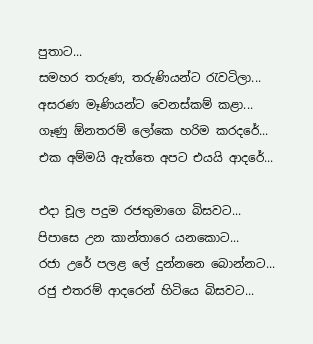පුතාට...
සමහර තරුණ, තරුණියන්ට රැවටිලා...
අසරණ මෑණියන්ට වෙනස්කම් කළා...
ගෑණු ඕනතරම් ලෝකෙ හරිම කරදරේ...
එක අම්මයි ඇත්තෙ අපට එයයි ආදරේ...

එදා චූල පදුම රජතුමාගෙ බිසවට...
පිපාසෙ උන කාන්තාරෙ යනකොට...
රජා උරේ පලළ ලේ දුන්නනෙ බොන්නට...
රජු එතරම් ආදරෙන් හිටියෙ බිසවට...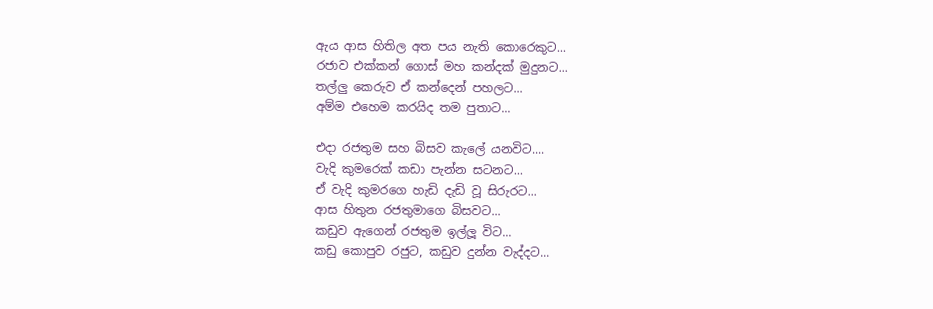ඇය ආස හිතිල අත පය නැති කොරෙකුට...
රජාව එක්කන් ගොස් මහ කන්දක් මුදුනට...
තල්ලු කෙරුව ඒ කන්දෙන් පහලට...
අම්ම එහෙම කරයිද තම පුතාට...

එදා රජතුම සහ බිසව කැලේ යනවිට....
වැදි කුමරෙක් කඩා පැන්න සටනට...
ඒ වැදි කුමරගෙ හැඩි දැඩි වූ සිරුරට...
ආස හිතුන රජතුමාගෙ බිසවට...
කඩුව ඇගෙන් රජතුම ඉල්ලූ විට...
කඩු කොපුව රජුට, කඩුව දුන්න වැද්දට...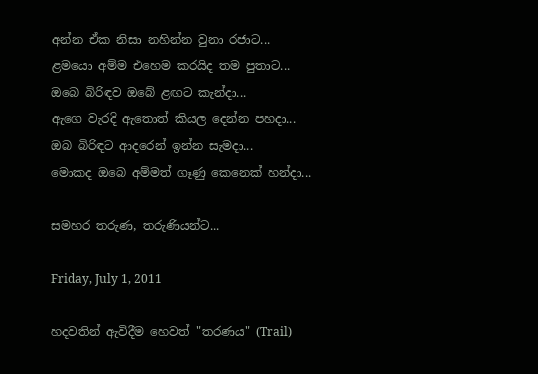අන්න ඒක නිසා නහින්න වුනා රජාට...
ළමයො අම්ම එහෙම කරයිද තම පුතාට...
ඔබෙ බිරිඳව ඔබේ ළඟට කැන්දා...
ඇගෙ වැරදි ඇතොත් කියල දෙන්න පහදා...
ඔබ බිරිඳට ආදරෙන් ඉන්න සැමදා...
මොකද ඔබෙ අම්මත් ගෑණු කෙනෙක් හන්දා...

සමහර තරුණ, තරුණියන්ට...

Friday, July 1, 2011

හදවතින් ඇවිදීම හෙවත් "තරණය" (Trail)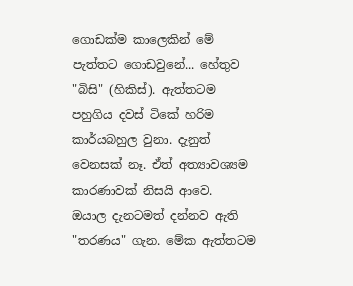ගොඩක්ම කාලෙකින් මේ පැත්තට ගොඩවුනේ... හේතුව "බිසි" (හිකිස්). ඇත්තටම පහුගිය දවස් ටිකේ හරිම කාර්යබහුල වුනා. දැනුත් වෙනසක් නෑ. ඒත් අත්‍යාවශ්‍යම කාරණාවක් නිසයි ආවෙ.
ඔයාල දැනටමත් දන්නව ඇති "තරණය" ගැන. මේක ඇත්තටම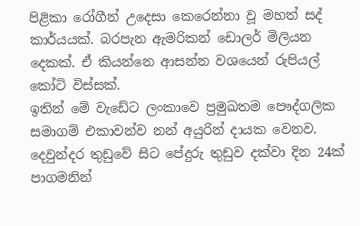පිළිකා රෝගීන් උදෙසා කෙරෙන්නා වූ මහත් සද් කාර්යයක්. බරපැන ඇමරිකන් ඩොලර් මිලියන දෙකක්. ඒ කියන්නෙ ආසන්න වශයෙන් රුපියල් කෝටි විස්සක්.
ඉතින් මේ වැඩේට ලංකාවෙ ප්‍රමුඛතම පෞද්ගලික සමාගම් එකාවන්ව නන් අයුරින් දායක වෙනව. දෙවුන්දර තුඩුවේ සිට පේදුරු තුඩුව දක්වා දින 24ක් පාගමනින්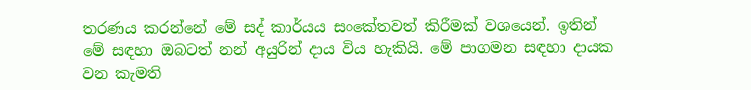තරණය කරන්නේ මේ සද් කාර්යය සංකේතවත් කිරීමක් වශයෙන්. ඉතින් මේ සඳහා ඔබටත් නන් අයුරින් දාය විය හැකියි. මේ පාගමන සඳහා දායක වන කැමති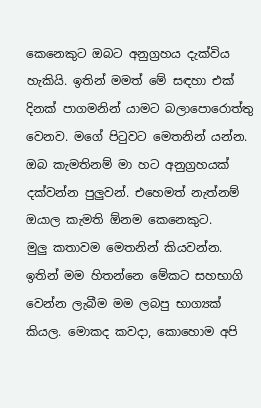කෙනෙකුට ඔබට අනුග්‍රහය දැක්විය හැකියි. ඉතින් මමත් මේ සඳහා එක් දිනක් පාගමනින් යාමට බලාපොරොත්තු වෙනව. මගේ පිටුවට මෙතනින් යන්න. ඔබ කැමතිනම් මා හට අනුග්‍රහයක් දක්වන්න පුලුවන්. එහෙමත් නැත්නම් ඔයාල කැමති ඕනම කෙනෙකුට.
මුලු කතාවම මෙතනින් කියවන්න.
ඉතින් මම හිතන්නෙ මේකට සහභාගි වෙන්න ලැබීම මම ලබපු භාග්‍යක් කියල. මොකද කවදා, කොහොම අපි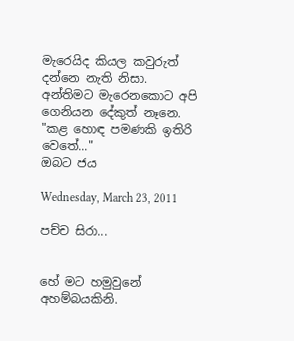මැරෙයිද කියල කවුරුත් දන්නෙ නැති නිසා. අන්තිමට මැරෙනකොට අපි ගෙනියන දේකුත් නෑනෙ. "කළ හොඳ පමණකි ඉතිරි වෙතේ..."
ඔබට ජය

Wednesday, March 23, 2011

පච්ච සිරා...


හේ මට හමුවුනේ අහම්බයකිනි.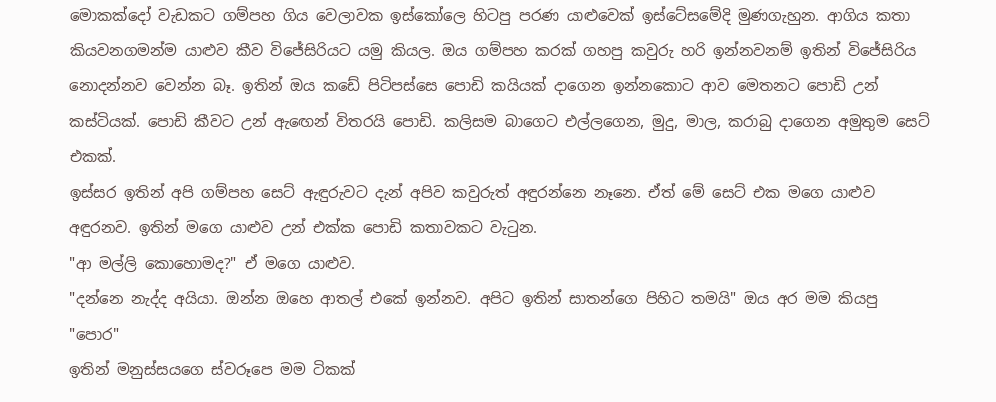මොකක්දෝ වැඩකට ගම්පහ ගිය වෙලාවක ඉස්කෝලෙ හිටපු පරණ යාළුවෙක් ඉස්ටේසමේදි මුණගැහුන. ආගිය කතා කියවනගමන්ම යාළුව කීව විජේසිරියට යමු කියල. ඔය ගම්පහ කරක් ගහපු කවුරු හරි ඉන්නවනම් ඉතින් විජේසිරිය නොදන්නව වෙන්න බෑ. ඉතින් ඔය කඩේ පිටිපස්සෙ පොඩි කයියක් දාගෙන ඉන්නකොට ආව මෙතනට පොඩි උන් කස්ටියක්. පොඩි කීවට උන් ඇඟෙන් විතරයි පොඩි. කලිසම බාගෙට එල්ලගෙන, මුදු, මාල, කරාබු දාගෙන අමුතුම සෙට් එකක්.
ඉස්සර ඉතින් අපි ගම්පහ සෙට් ඇඳුරුවට දැන් අපිව කවුරුත් අඳුරන්නෙ නෑනෙ. ඒත් මේ සෙට් එක මගෙ යාළුව අඳුරනව. ඉතින් මගෙ යාළුව උන් එක්ක පොඩි කතාවකට වැටුන.
"ආ මල්ලි කොහොමද?" ඒ මගෙ යාළුව.
"දන්නෙ නැද්ද අයියා. ඔන්න ඔහෙ ආතල් එකේ ඉන්නව. අපිට ඉතින් සාතන්ගෙ පිහිට තමයි" ඔය අර මම කියපු "පොර"
ඉතින් මනුස්සයගෙ ස්වරූපෙ මම ටිකක්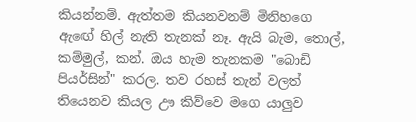කියන්නම්. ඇත්තම කියනවනම් මිනිහගෙ ඇඟේ හිල් නැති තැනක් නෑ. ඇයි බැම, තොල්, කම්මුල්, කන්. ඔය හැම තැනකම "බොඩි පියර්සින්" කරල. තව රහස් තැන් වලත් තියෙනව කියල ඌ කිව්වෙ මගෙ යාලුව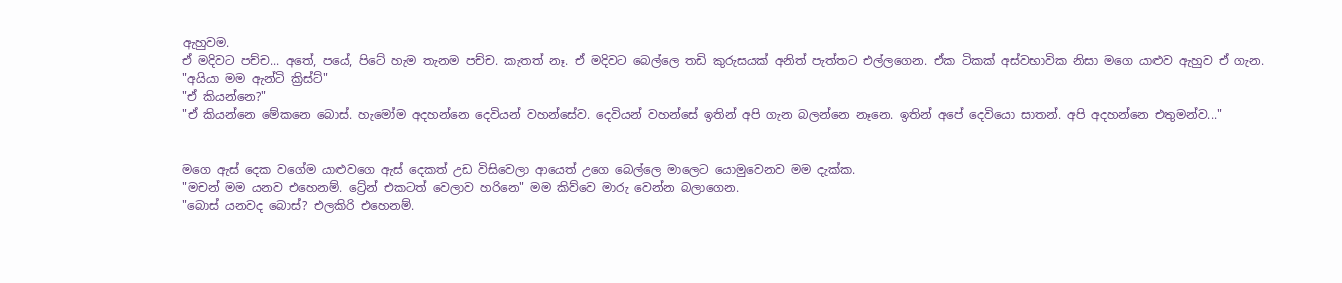ඇහුවම.
ඒ මදිවට පච්ච... අතේ, පයේ, පිටේ හැම තැනම පච්ච. කැතත් නෑ. ඒ මදිවට බෙල්ලෙ තඩි කුරුසයක් අනිත් පැත්තට එල්ලගෙන. ඒක ටිකක් අස්වභාවික නිසා මගෙ යාළුව ඇහුව ඒ ගැන.
"අයියා මම ඇන්ටි ක්‍රිස්ට්"
"ඒ කියන්නෙ?"
"ඒ කියන්නෙ මේකනෙ බොස්. හැමෝම අදහන්නෙ දෙවියන් වහන්සේව. දෙවියන් වහන්සේ ඉතින් අපි ගැන බලන්නෙ නෑනෙ. ඉතින් අපේ දෙවියො සාතන්. අපි අදහන්නෙ එතුමන්ව..."


මගෙ ඇස් දෙක වගේම යාළුවගෙ ඇස් දෙකත් උඩ විසිවෙලා ආයෙත් උගෙ බෙල්ලෙ මාලෙට යොමුවෙනව මම දැක්ක.
"මචන් මම යනව එහෙනම්. ට්‍රේන් එකටත් වෙලාව හරිනෙ" මම කිව්වෙ මාරු වෙන්න බලාගෙන.
"බොස් යනවද බොස්? එලකිරි එහෙනම්.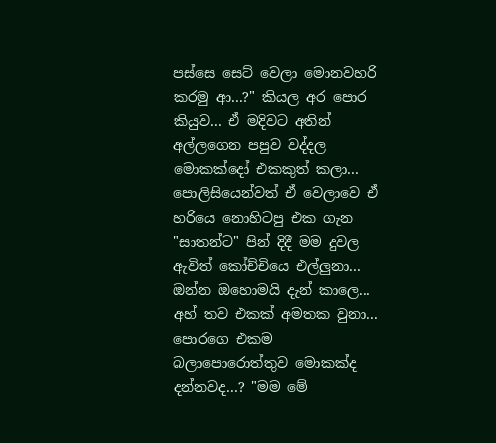පස්සෙ සෙට් වෙලා මොනවහරි කරමු ආ...?" කියල අර පොර කියුව... ඒ මදිවට අතින් අල්ලගෙන පපුව වද්දල මොකක්දෝ එකකුත් කලා...
පොලිසියෙන්වත් ඒ වෙලාවෙ ඒ හරියෙ නොහිටපු එක ගැන "සාතන්ට" පින් දිදී මම දුවල ඇවිත් කෝච්චියෙ එල්ලුනා... ඔන්න ඔහොමයි දැන් කාලෙ...
අහ් තව එකක් අමතක වුනා... පොරගෙ එකම බලාපොරොත්තුව මොකක්ද දන්නවද...? "මම මේ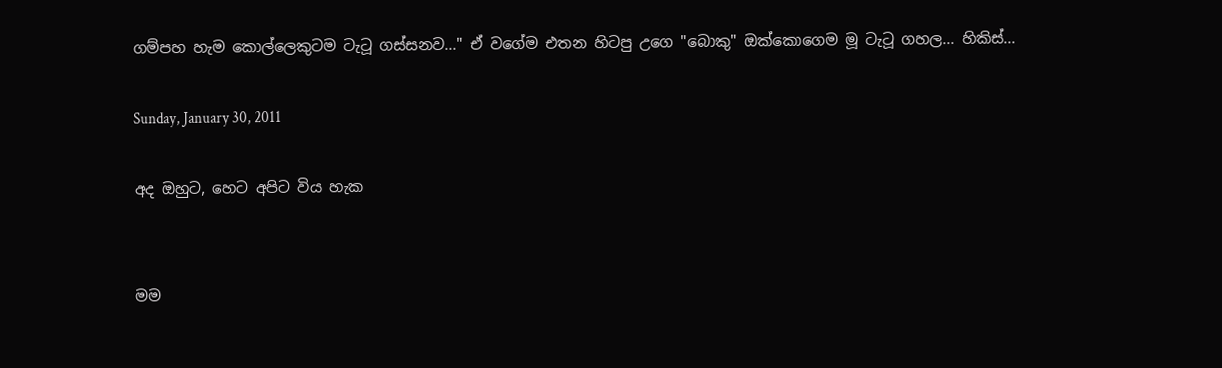ගම්පහ හැම කොල්ලෙකුටම ටැටූ ගස්සනව..." ඒ වගේම එතන හිටපු උගෙ "බොකු" ඔක්කොගෙම මූ ටැටූ ගහල... හිකිස්...

Sunday, January 30, 2011

අද ඔහුට, හෙට අපිට විය හැක


මම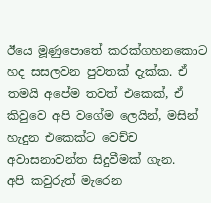ඊයෙ මූණුපොතේ කරක්ගහනකොට හද සසලවන පුවතක් දැක්ක. ඒ තමයි අපේම තවත් එකෙක්, ඒ කිවුවෙ අපි වගේම ලෙයින්, මසින් හැදුන එකෙක්ට වෙච්ච අවාසනාවන්ත සිදුවීමක් ගැන.
අපි කවුරුත් මැරෙන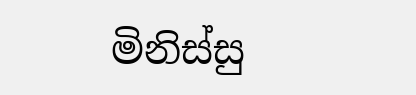මිනිස්සු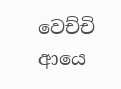වෙච්චි ආයෙ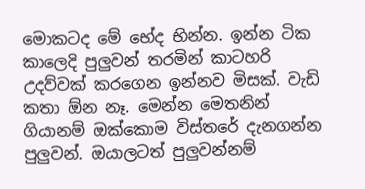මොකටද මේ භේද භින්න. ඉන්න ටික කාලෙදි පුලුවන් තරමින් කාටහරි උදව්වක් කරගෙන ඉන්නව මිසක්. වැඩි කතා ඕන නෑ. මෙන්න මෙතනින් ගියානම් ඔක්කොම විස්තරේ දැනගන්න පුලුවන්. ඔයාලටත් පුලුවන්නම්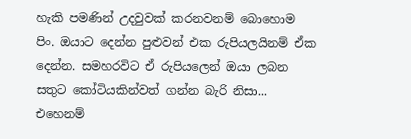හැකි පමණින් උදවුවක් කරනවනම් බොහොම පිං. ඔයාට දෙන්න පුළුවන් එක රුපියලයිනම් ඒක දෙන්න. සමහරවිට ඒ රුපියලෙන් ඔයා ලබන සතුට කෝටියකින්වත් ගන්න බැරි නිසා...
එහෙනම්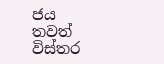ජය
තවත් විස්තර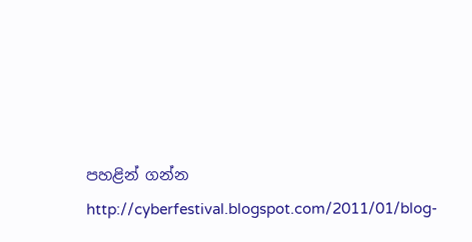පහළින් ගන්න
http://cyberfestival.blogspot.com/2011/01/blog-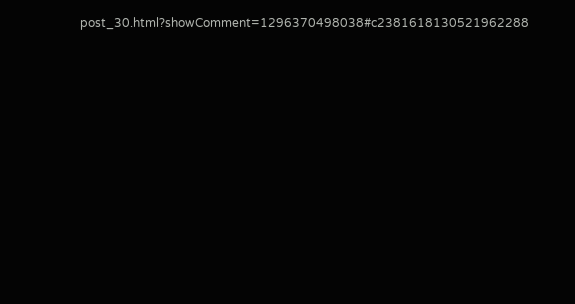post_30.html?showComment=1296370498038#c2381618130521962288